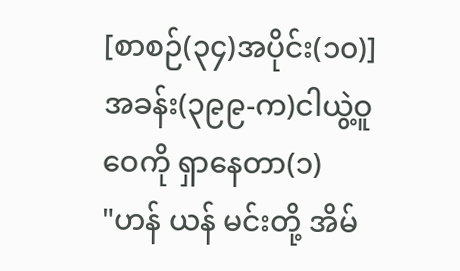[စာစဉ်(၃၄)အပိုင်း(၁၀)]အခန်း(၃၉၉-က)ငါယွဲ့ဝူဝေကို ရှာနေတာ(၁)
"ဟန် ယန် မင်းတို့ အိမ်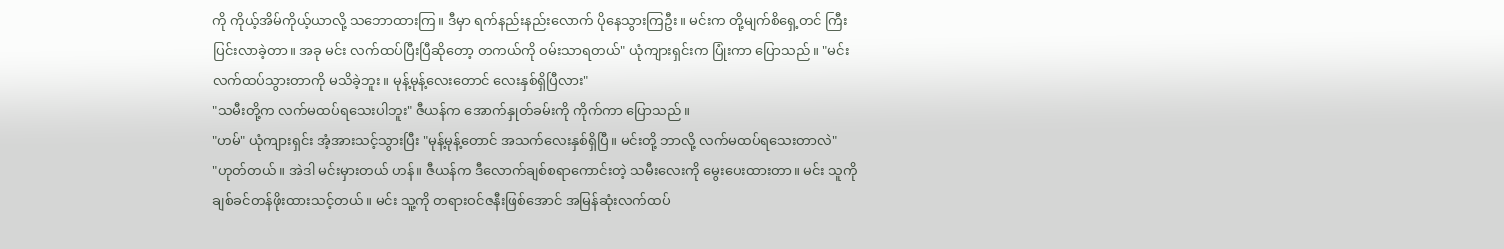ကို ကိုယ့်အိမ်ကိုယ့်ယာလို့ သဘောထားကြ။ ဒီမှာ ရက်နည်းနည်းလောက် ပိုနေသွားကြဦး။ မင်းက တို့မျက်စိရှေ့တင် ကြီးပြင်းလာခဲ့တာ။ အခု မင်း လက်ထပ်ပြီးပြီဆိုတော့ တကယ်ကို ဝမ်းသာရတယ်" ယုံကျားရှင်းက ပြုံးကာ ပြောသည်။ "မင်း လက်ထပ်သွားတာကို မသိခဲ့ဘူး။ မုန့်မုန့်လေးတောင် လေးနှစ်ရှိပြီလား"
"သမီးတို့က လက်မထပ်ရသေးပါဘူး" ဇီယန်က အောက်နှုတ်ခမ်းကို ကိုက်ကာ ပြောသည်။
"ဟမ်" ယုံကျားရှင်း အံ့အားသင့်သွားပြီး "မုန့်မုန့်တောင် အသက်လေးနှစ်ရှိပြီ။ မင်းတို့ ဘာလို့ လက်မထပ်ရသေးတာလဲ"
"ဟုတ်တယ်။ အဲဒါ မင်းမှားတယ် ဟန်။ ဇီယန်က ဒီလောက်ချစ်စရာကောင်းတဲ့ သမီးလေးကို မွေးပေးထားတာ။ မင်း သူကို ချစ်ခင်တန်ဖိုးထားသင့်တယ်။ မင်း သူ့ကို တရားဝင်ဇနီးဖြစ်အောင် အမြန်ဆုံးလက်ထပ်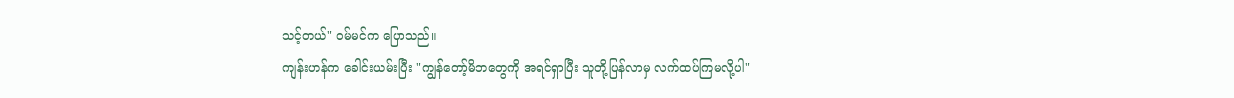သင့်တယ်" ဝမ်မင်က ပြောသည်။
ကျန်းဟန်က ခေါင်းယမ်းပြီး "ကျွန်တော့်မိဘတွေကို အရင်ရှာပြီး သူတို့ပြန်လာမှ လက်ထပ်ကြမလို့ပါ"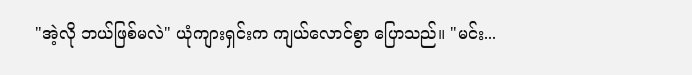"အဲ့လို ဘယ်ဖြစ်မလဲ" ယုံကျားရှင်းက ကျယ်လောင်စွာ ပြောသည်။ "မင်း...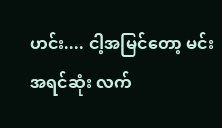ဟင်း.... ငါ့အမြင်တော့ မင်း အရင်ဆုံး လက်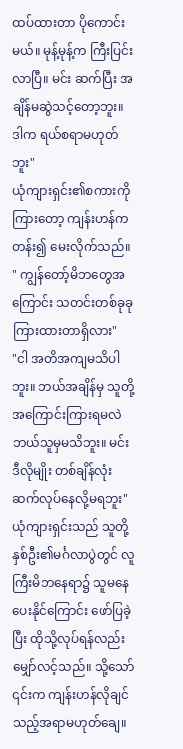ထပ်ထားတာ ပိုကောင်းမယ်။ မုန့်မုန့်က ကြီးပြင်းလာပြီ။ မင်း ဆက်ပြီး အချိန်မဆွဲသင့်တော့ဘူး။ ဒါက ရယ်စရာမဟုတ်ဘူး"
ယုံကျားရှင်း၏စကားကိုကြားတော့ ကျန်းဟန်က တန်း၍ မေးလိုက်သည်။ " ကျွန်တော့်မိဘတွေအကြောင်း သတင်းတစ်ခုခုကြားထားတာရှိလား"
"ငါ အတိအကျမသိပါဘူး။ ဘယ်အချိန်မှ သူတို့အကြောင်းကြားရမလဲ ဘယ်သူမှမသိဘူး။ မင်း ဒီလိုမျိုး တစ်ချိန်လုံး ဆက်လုပ်နေလို့မရဘူး"
ယုံကျားရှင်းသည် သူတို့နှစ်ဦး၏မင်္ဂလာပွဲတွင် လူကြီးမိဘနေရာ၌ သူမနေပေးနိုင်ကြောင်း ဖော်ပြခဲ့ပြီး ထိုသို့လုပ်ရန်လည်း မျှော်လင့်သည်။ သို့သော် ၎င်းက ကျန်းဟန်လိုချင်သည့်အရာမဟုတ်ချေ။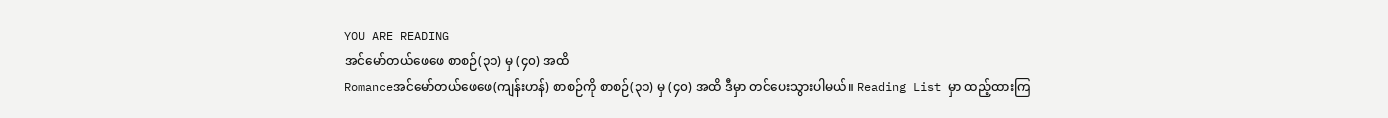YOU ARE READING
အင်မော်တယ်ဖေဖေ စာစဉ်(၃၁) မှ (၄၀) အထိ
Romanceအင်မော်တယ်ဖေဖေ(ကျန်းဟန်) စာစဉ်ကို စာစဉ်(၃၁) မှ (၄၀) အထိ ဒီမှာ တင်ပေးသွားပါမယ်။ Reading List မှာ ထည့်ထားကြ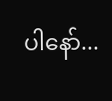ပါနော်...